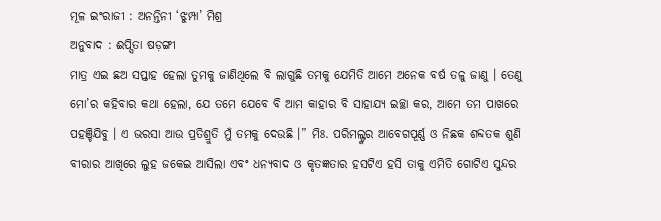ମୂଳ ଇଂରାଜୀ : ଅନନ୍ତିନୀ ‘ଝୁମ୍ପା’ ମିଶ୍ର
ଅନୁବାଦ : ଈପ୍ସିତା ଷଡ଼ଙ୍ଗୀ
ମାତ୍ର ଏଇ ଛଅ ସପ୍ତାହ ହେଲା ତୁମକୁ ଜାଣିଥିଲେ ବି ଲାଗୁଛି ତମକୁ ଯେମିତି ଆମେ ଅନେକ ବର୍ଷ ତଳୁ ଜାଣୁ । ତେଣୁ ମୋ’ର କହିବାର କଥା ହେଲା, ଯେ ତମେ ଯେବେ ବି ଆମ କାହାର ବି ସାହାଯ୍ୟ ଇଚ୍ଛା କର, ଆମେ ତମ ପାଖରେ ପହଞ୍ଚିଯିବୁ । ଏ ଭରସା ଆଉ ପ୍ରତିଶ୍ରୁତି ମୁଁ ତମକୁ ଦେଉଛି ।” ମିଃ. ପରିମଲ୍ଙ୍କର ଆବେଗପୂର୍ଣ୍ଣ ଓ ନିଛକ ଶବ୍ଦତକ ଶୁଣି ବୀରାର ଆଖିରେ ଲୁହ ଜକେଇ ଆସିଲା ଏବଂ ଧନ୍ୟବାଦ ଓ କୃତଜ୍ଞତାର ହସଟିଏ ହସି ତାକୁ ଏମିତି ଗୋଟିଏ ସୁନ୍ଦର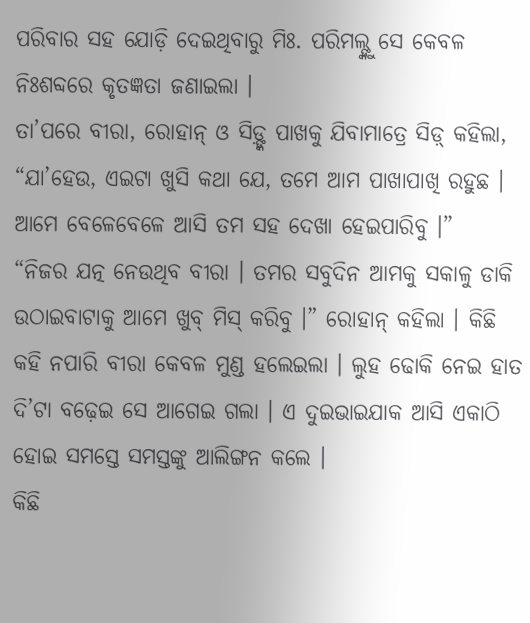ପରିବାର ସହ ଯୋଡ଼ି ଦେଇଥିବାରୁ ମିଃ. ପରିମଲ୍ଙ୍କୁ ସେ କେବଳ ନିଃଶବ୍ଦରେ କୃତଜ୍ଞତା ଜଣାଇଲା ।
ତା’ପରେ ବୀରା, ରୋହାନ୍ ଓ ସିଡ଼୍ଙ୍କ ପାଖକୁ ଯିବାମାତ୍ରେ ସିଡ଼୍ କହିଲା, “ଯା’ହେଉ, ଏଇଟା ଖୁସି କଥା ଯେ, ତମେ ଆମ ପାଖାପାଖି ରହୁଛ । ଆମେ ବେଳେବେଳେ ଆସି ତମ ସହ ଦେଖା ହେଇପାରିବୁ ।”
“ନିଜର ଯତ୍ନ ନେଉଥିବ ବୀରା । ତମର ସବୁଦିନ ଆମକୁ ସକାଳୁ ଡାକି ଉଠାଇବାଟାକୁ ଆମେ ଖୁବ୍ ମିସ୍ କରିବୁ ।” ରୋହାନ୍ କହିଲା । କିଛି କହି ନପାରି ବୀରା କେବଳ ମୁଣ୍ଡ ହଲେଇଲା । ଲୁହ ଢୋକି ନେଇ ହାତ ଦି’ଟା ବଢ଼େଇ ସେ ଆଗେଇ ଗଲା । ଏ ଦୁଇଭାଇଯାକ ଆସି ଏକାଠି ହୋଇ ସମସ୍ତେ ସମସ୍ତଙ୍କୁ ଆଲିଙ୍ଗନ କଲେ ।
କିଛି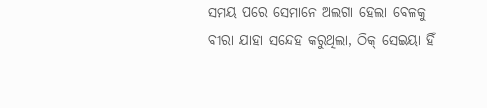ସମୟ ପରେ ସେମାନେ ଅଲଗା ହେଲା ବେଳକୁ ବୀରା ଯାହା ସନ୍ଦେହ କରୁଥିଲା, ଠିକ୍ ସେଇୟା ହିଁ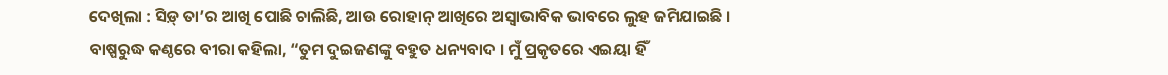ଦେଖିଲା : ସିଡ଼୍ ତା’ର ଆଖି ପୋଛି ଚାଲିଛି, ଆଉ ରୋହାନ୍ ଆଖିରେ ଅସ୍ୱାଭାବିକ ଭାବରେ ଲୁହ ଜମିଯାଇଛି ।
ବାଷ୍ପରୁଦ୍ଧ କଣ୍ଠରେ ବୀରା କହିଲା, “ତୁମ ଦୁଇଜଣଙ୍କୁ ବହୁତ ଧନ୍ୟବାଦ । ମୁଁ ପ୍ରକୃତରେ ଏଇୟା ହିଁ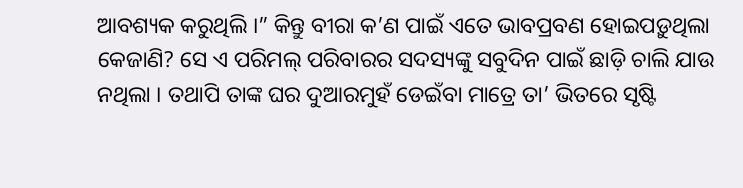ଆବଶ୍ୟକ କରୁଥିଲି ।” କିନ୍ତୁ ବୀରା କ’ଣ ପାଇଁ ଏତେ ଭାବପ୍ରବଣ ହୋଇପଡ଼ୁଥିଲା କେଜାଣି? ସେ ଏ ପରିମଲ୍ ପରିବାରର ସଦସ୍ୟଙ୍କୁ ସବୁଦିନ ପାଇଁ ଛାଡ଼ି ଚାଲି ଯାଉ ନଥିଲା । ତଥାପି ତାଙ୍କ ଘର ଦୁଆରମୁହଁ ଡେଇଁବା ମାତ୍ରେ ତା’ ଭିତରେ ସୃଷ୍ଟି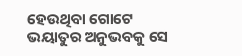ହେଉଥିବା ଗୋଟେ ଭୟାତୁର ଅନୁଭବକୁ ସେ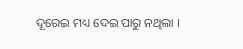ଦୂରେଇ ମଧ୍ୟ ଦେଇ ପାରୁ ନଥିଲା ।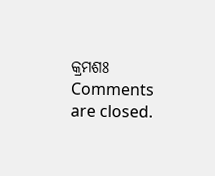କ୍ରମଶଃ
Comments are closed.